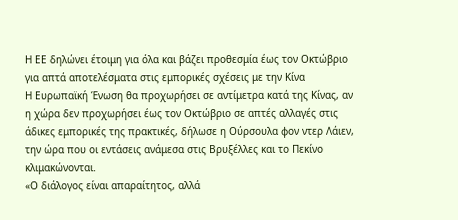Η ΕΕ δηλώνει έτοιμη για όλα και βάζει προθεσμία έως τον Οκτώβριο για απτά αποτελέσματα στις εμπορικές σχέσεις με την Κίνα
Η Ευρωπαϊκή Ένωση θα προχωρήσει σε αντίμετρα κατά της Κίνας, αν η χώρα δεν προχωρήσει έως τον Οκτώβριο σε απτές αλλαγές στις άδικες εμπορικές της πρακτικές, δήλωσε η Ούρσουλα φον ντερ Λάιεν, την ώρα που οι εντάσεις ανάμεσα στις Βρυξέλλες και το Πεκίνο κλιμακώνονται.
«Ο διάλογος είναι απαραίτητος, αλλά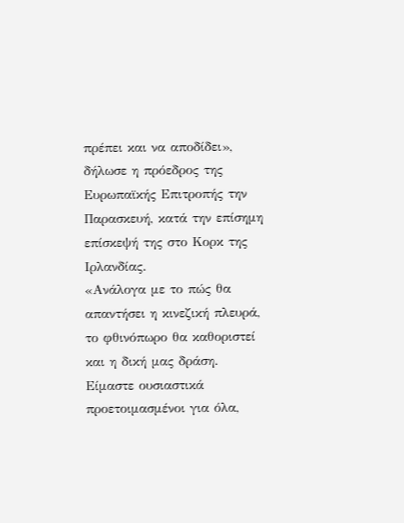πρέπει και να αποδίδει», δήλωσε η πρόεδρος της Ευρωπαϊκής Επιτροπής την Παρασκευή, κατά την επίσημη επίσκεψή της στο Κορκ της Ιρλανδίας.
«Ανάλογα με το πώς θα απαντήσει η κινεζική πλευρά, το φθινόπωρο θα καθοριστεί και η δική μας δράση. Είμαστε ουσιαστικά προετοιμασμένοι για όλα,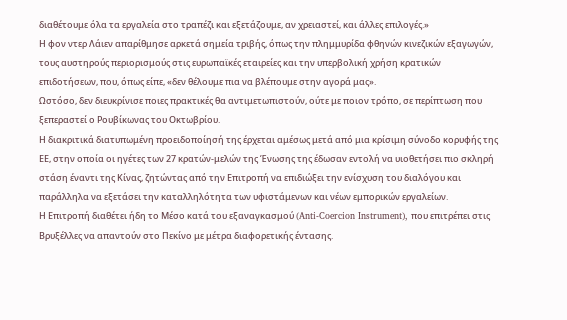διαθέτουμε όλα τα εργαλεία στο τραπέζι και εξετάζουμε, αν χρειαστεί, και άλλες επιλογές.»
Η φον ντερ Λάιεν απαρίθμησε αρκετά σημεία τριβής, όπως την πλημμυρίδα φθηνών κινεζικών εξαγωγών, τους αυστηρούς περιορισμούς στις ευρωπαϊκές εταιρείες και την υπερβολική χρήση κρατικών επιδοτήσεων, που, όπως είπε, «δεν θέλουμε πια να βλέπουμε στην αγορά μας».
Ωστόσο, δεν διευκρίνισε ποιες πρακτικές θα αντιμετωπιστούν, ούτε με ποιον τρόπο, σε περίπτωση που ξεπεραστεί ο Ρουβίκωνας του Οκτωβρίου.
Η διακριτικά διατυπωμένη προειδοποίησή της έρχεται αμέσως μετά από μια κρίσιμη σύνοδο κορυφής της ΕΕ, στην οποία οι ηγέτες των 27 κρατών‑μελών της Ένωσης της έδωσαν εντολή να υιοθετήσει πιο σκληρή στάση έναντι της Κίνας, ζητώντας από την Επιτροπή να επιδιώξει την ενίσχυση του διαλόγου και παράλληλα να εξετάσει την καταλληλότητα των υφιστάμενων και νέων εμπορικών εργαλείων.
Η Επιτροπή διαθέτει ήδη το Μέσο κατά του εξαναγκασμού (Anti‑Coercion Instrument), που επιτρέπει στις Βρυξέλλες να απαντούν στο Πεκίνο με μέτρα διαφορετικής έντασης.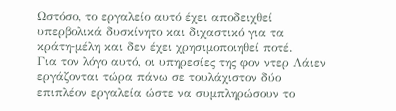Ωστόσο, το εργαλείο αυτό έχει αποδειχθεί υπερβολικά δυσκίνητο και διχαστικό για τα κράτη‑μέλη και δεν έχει χρησιμοποιηθεί ποτέ.
Για τον λόγο αυτό, οι υπηρεσίες της φον ντερ Λάιεν εργάζονται τώρα πάνω σε τουλάχιστον δύο επιπλέον εργαλεία ώστε να συμπληρώσουν το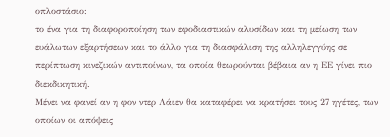οπλοστάσιο:
το ένα για τη διαφοροποίηση των εφοδιαστικών αλυσίδων και τη μείωση των ευάλωτων εξαρτήσεων και το άλλο για τη διασφάλιση της αλληλεγγύης σε περίπτωση κινεζικών αντιποίνων, τα οποία θεωρούνται βέβαια αν η ΕΕ γίνει πιο διεκδικητική.
Μένει να φανεί αν η φον ντερ Λάιεν θα καταφέρει να κρατήσει τους 27 ηγέτες, των οποίων οι απόψεις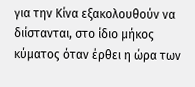για την Κίνα εξακολουθούν να διίστανται, στο ίδιο μήκος κύματος όταν έρθει η ώρα των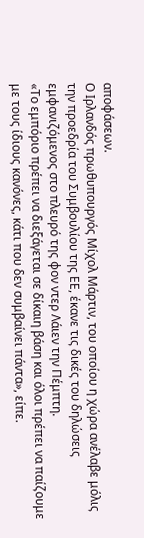αποφάσεων.
Ο Ιρλανδός πρωθυπουργός Μίχολ Μάρτιν, του οποίου η χώρα ανέλαβε μόλις την προεδρία του Συμβουλίου της ΕΕ, έκανε τις δικές του δηλώσεις εμφανιζόμενος στο πλευρό της φον ντερ Λάιεν την Πέμπτη.
«Το εμπόριο πρέπει να διεξάγεται σε δίκαιη βάση και όλοι πρέπει να παίζουμε με τους ίδιους κανόνες, κάτι που δεν συμβαίνει πάντα», είπε.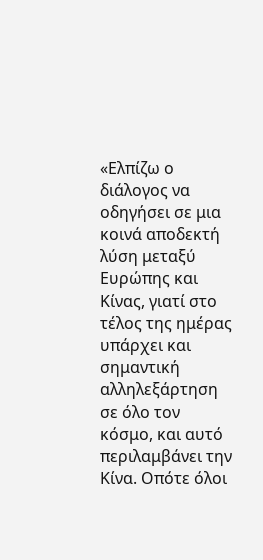«Ελπίζω ο διάλογος να οδηγήσει σε μια κοινά αποδεκτή λύση μεταξύ Ευρώπης και Κίνας, γιατί στο τέλος της ημέρας υπάρχει και σημαντική αλληλεξάρτηση σε όλο τον κόσμο, και αυτό περιλαμβάνει την Κίνα. Οπότε όλοι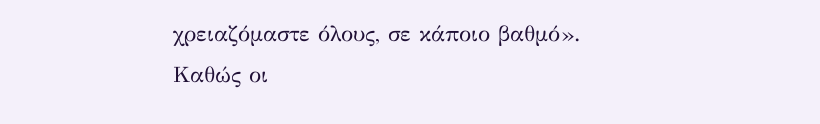χρειαζόμαστε όλους, σε κάποιο βαθμό».
Καθώς οι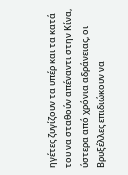ηγέτες ζυγίζουν τα υπέρ και τα κατά του να σταθούν απέναντι στην Κίνα, ύστερα από χρόνια αδράνειας, οι Βρυξέλλες επιδιώκουν να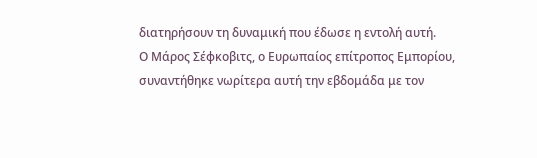διατηρήσουν τη δυναμική που έδωσε η εντολή αυτή.
Ο Μάρος Σέφκοβιτς, ο Ευρωπαίος επίτροπος Εμπορίου, συναντήθηκε νωρίτερα αυτή την εβδομάδα με τον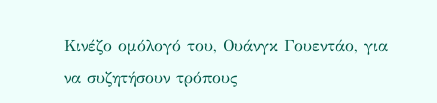Κινέζο ομόλογό του, Ουάνγκ Γουεντάο, για να συζητήσουν τρόπους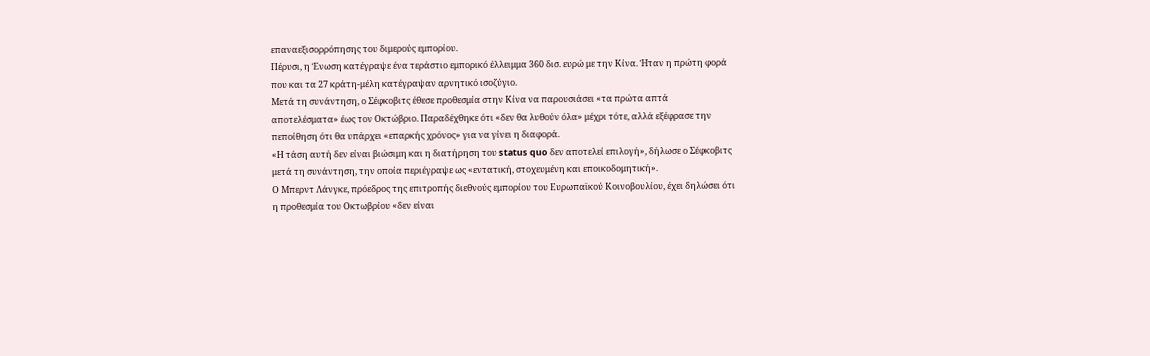επαναεξισορρόπησης του διμερούς εμπορίου.
Πέρυσι, η Ένωση κατέγραψε ένα τεράστιο εμπορικό έλλειμμα 360 δισ. ευρώ με την Κίνα. Ήταν η πρώτη φορά που και τα 27 κράτη‑μέλη κατέγραψαν αρνητικό ισοζύγιο.
Μετά τη συνάντηση, ο Σέφκοβιτς έθεσε προθεσμία στην Κίνα να παρουσιάσει «τα πρώτα απτά αποτελέσματα» έως τον Οκτώβριο. Παραδέχθηκε ότι «δεν θα λυθούν όλα» μέχρι τότε, αλλά εξέφρασε την πεποίθηση ότι θα υπάρχει «επαρκής χρόνος» για να γίνει η διαφορά.
«Η τάση αυτή δεν είναι βιώσιμη και η διατήρηση του status quo δεν αποτελεί επιλογή», δήλωσε ο Σέφκοβιτς μετά τη συνάντηση, την οποία περιέγραψε ως «εντατική, στοχευμένη και εποικοδομητική».
Ο Μπερντ Λάνγκε, πρόεδρος της επιτροπής διεθνούς εμπορίου του Ευρωπαϊκού Κοινοβουλίου, έχει δηλώσει ότι η προθεσμία του Οκτωβρίου «δεν είναι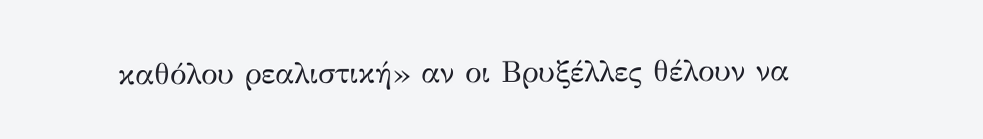καθόλου ρεαλιστική» αν οι Βρυξέλλες θέλουν να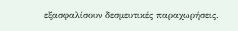εξασφαλίσουν δεσμευτικές παραχωρήσεις.